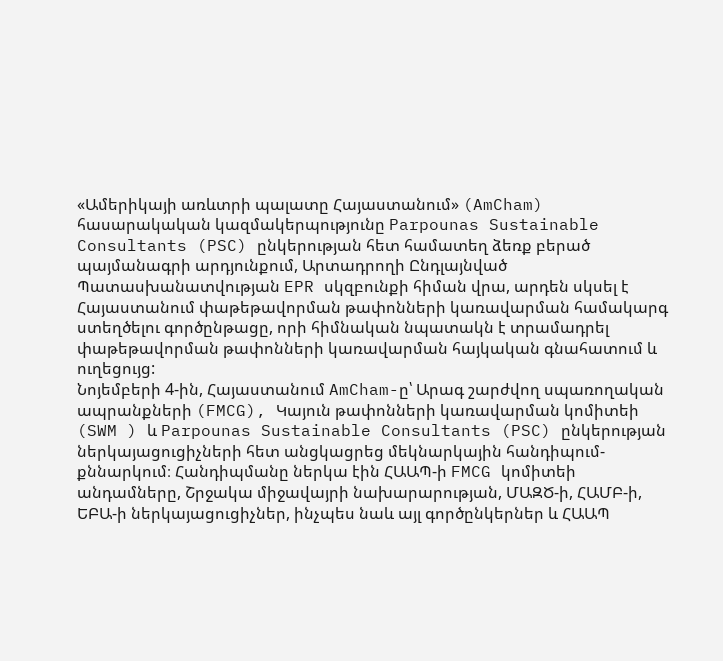«Ամերիկայի առևտրի պալատը Հայաստանում» (AmCham) հասարակական կազմակերպությունը Parpounas Sustainable Consultants (PSC) ընկերության հետ համատեղ ձեռք բերած պայմանագրի արդյունքում, Արտադրողի Ընդլայնված Պատասխանատվության EPR սկզբունքի հիման վրա, արդեն սկսել է Հայաստանում փաթեթավորման թափոնների կառավարման համակարգ ստեղծելու գործընթացը, որի հիմնական նպատակն է տրամադրել փաթեթավորման թափոնների կառավարման հայկական գնահատում և ուղեցույց:
Նոյեմբերի 4-ին, Հայաստանում AmCham-ը՝ Արագ շարժվող սպառողական ապրանքների (FMCG), Կայուն թափոնների կառավարման կոմիտեի (SWM ) և Parpounas Sustainable Consultants (PSC) ընկերության ներկայացուցիչների հետ անցկացրեց մեկնարկային հանդիպում-քննարկում։ Հանդիպմանը ներկա էին ՀԱԱՊ-ի FMCG կոմիտեի անդամները, Շրջակա միջավայրի նախարարության, ՄԱԶԾ-ի, ՀԱՄԲ-ի, ԵԲԱ-ի ներկայացուցիչներ, ինչպես նաև այլ գործընկերներ և ՀԱԱՊ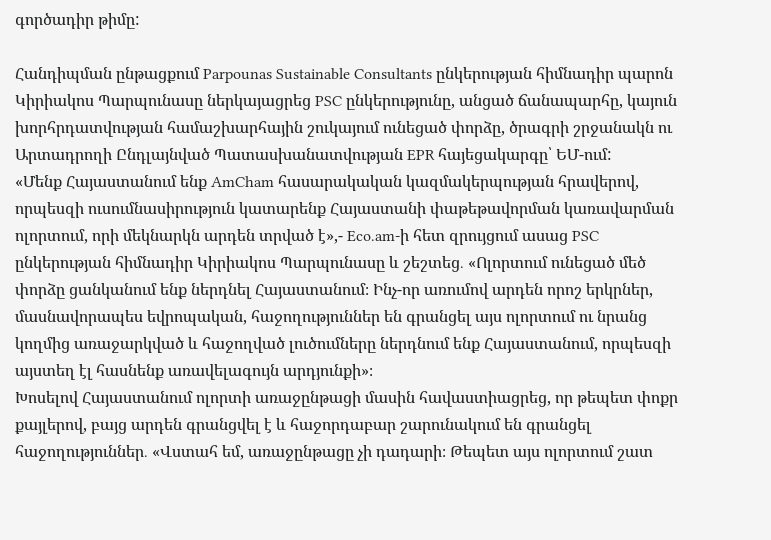գործադիր թիմը:

Հանդիպման ընթացքում Parpounas Sustainable Consultants ընկերության հիմնադիր պարոն Կիրիակոս Պարպունասը ներկայացրեց PSC ընկերությունը, անցած ճանապարհը, կայուն խորհրդատվության համաշխարհային շուկայում ունեցած փորձը, ծրագրի շրջանակն ու Արտադրողի Ընդլայնված Պատասխանատվության EPR հայեցակարգը՝ ԵՄ-ում:
«Մենք Հայաստանում ենք AmCham հասարակական կազմակերպության հրավերով, որպեսզի ուսումնասիրություն կատարենք Հայաստանի փաթեթավորման կառավարման ոլորտում, որի մեկնարկն արդեն տրված է»,- Eco.am-ի հետ զրույցում ասաց PSC ընկերության հիմնադիր Կիրիակոս Պարպունասը և շեշտեց․ «Ոլորտում ունեցած մեծ փորձը ցանկանում ենք ներդնել Հայաստանում։ Ինչ-որ առումով արդեն որոշ երկրներ, մասնավորապես եվրոպական, հաջողություններ են գրանցել այս ոլորտում ու նրանց կողմից առաջարկված և հաջողված լուծումները ներդնում ենք Հայաստանում, որպեսզի այստեղ էլ հասնենք առավելագույն արդյունքի»։
Խոսելով Հայաստանում ոլորտի առաջընթացի մասին հավաստիացրեց, որ թեպետ փոքր քայլերով, բայց արդեն գրանցվել է և հաջորդաբար շարունակում են գրանցել հաջողություններ․ «Վստահ եմ, առաջընթացը չի դադարի։ Թեպետ այս ոլորտում շատ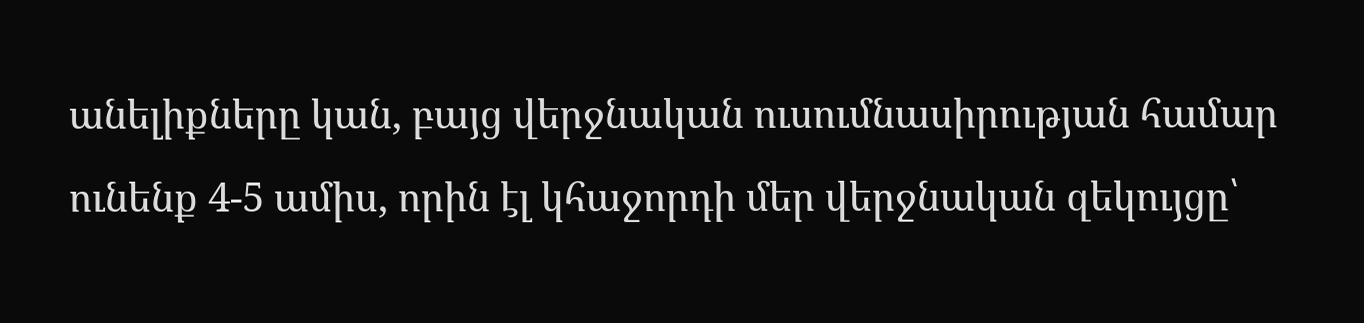անելիքները կան, բայց վերջնական ուսումնասիրության համար ունենք 4-5 ամիս, որին էլ կհաջորդի մեր վերջնական զեկույցը՝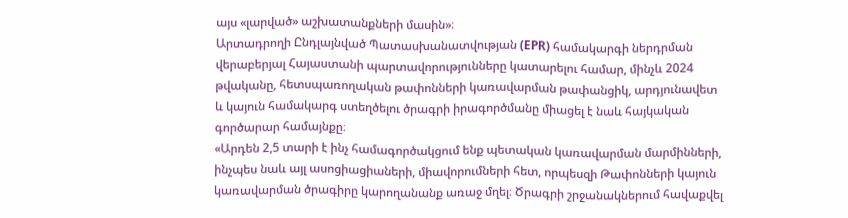այս «լարված» աշխատանքների մասին»։
Արտադրողի Ընդլայնված Պատասխանատվության (EPR) համակարգի ներդրման վերաբերյալ Հայաստանի պարտավորությունները կատարելու համար, մինչև 2024 թվականը, հետսպառողական թափոնների կառավարման թափանցիկ, արդյունավետ և կայուն համակարգ ստեղծելու ծրագրի իրագործմանը միացել է նաև հայկական գործարար համայնքը։
«Արդեն 2,5 տարի է ինչ համագործակցում ենք պետական կառավարման մարմինների, ինչպես նաև այլ ասոցիացիաների, միավորումների հետ, որպեսզի Թափոնների կայուն կառավարման ծրագիրը կարողանանք առաջ մղել։ Ծրագրի շրջանակներում հավաքվել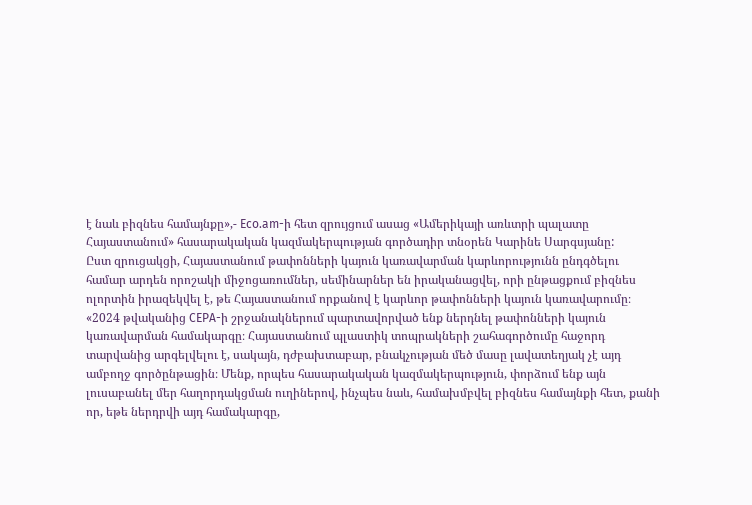է նաև բիզնես համայնքը»,- Eco.am-ի հետ զրույցում ասաց «Ամերիկայի առևտրի պալատը Հայաստանում» հասարակական կազմակերպության գործադիր տնօրեն Կարինե Սարգսյանը:
Ըստ զրուցակցի, Հայաստանում թափոնների կայուն կառավարման կարևորությունն ընդգծելու համար արդեն որոշակի միջոցառումներ, սեմինարներ են իրականացվել, որի ընթացքում բիզնես ոլորտին իրազեկվել է, թե Հայաստանում որքանով է կարևոր թափոնների կայուն կառավարումը։
«2024 թվականից CEPA-ի շրջանակներում պարտավորված ենք ներդնել թափոնների կայուն կառավարման համակարգը։ Հայաստանում պլաստիկ տոպրակների շահագործումը հաջորդ տարվանից արգելվելու է, սակայն, դժբախտաբար, բնակչության մեծ մասը լավատեղյակ չէ այդ ամբողջ գործընթացին։ Մենք, որպես հասարակական կազմակերպություն, փորձում ենք այն լուսաբանել մեր հաղորդակցման ուղիներով, ինչպես նաև, համախմբվել բիզնես համայնքի հետ, քանի որ, եթե ներդրվի այդ համակարգը,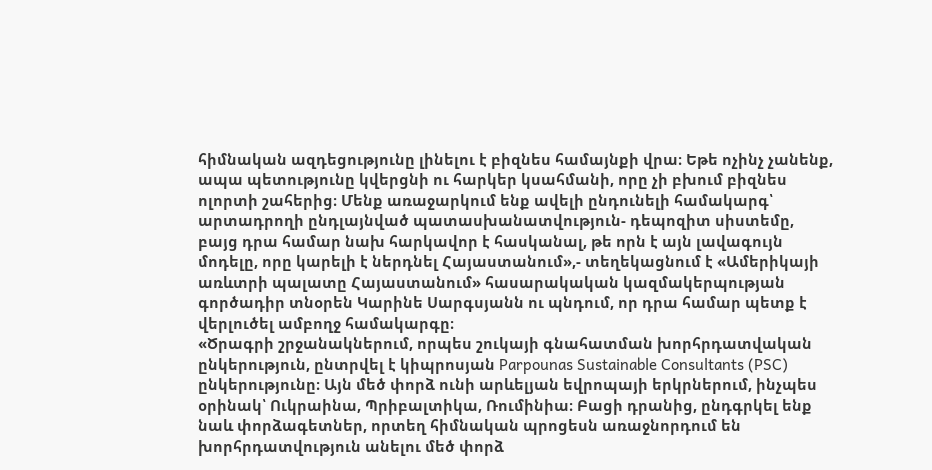հիմնական ազդեցությունը լինելու է բիզնես համայնքի վրա։ Եթե ոչինչ չանենք, ապա պետությունը կվերցնի ու հարկեր կսահմանի, որը չի բխում բիզնես ոլորտի շահերից։ Մենք առաջարկում ենք ավելի ընդունելի համակարգ՝ արտադրողի ընդլայնված պատասխանատվություն- դեպոզիտ սիստեմը, բայց դրա համար նախ հարկավոր է հասկանալ, թե որն է այն լավագույն մոդելը, որը կարելի է ներդնել Հայաստանում»,- տեղեկացնում է «Ամերիկայի առևտրի պալատը Հայաստանում» հասարակական կազմակերպության գործադիր տնօրեն Կարինե Սարգսյանն ու պնդում, որ դրա համար պետք է վերլուծել ամբողջ համակարգը։
«Ծրագրի շրջանակներում, որպես շուկայի գնահատման խորհրդատվական ընկերություն, ընտրվել է կիպրոսյան Parpounas Sustainable Consultants (PSC) ընկերությունը։ Այն մեծ փորձ ունի արևելյան եվրոպայի երկրներում, ինչպես օրինակ՝ Ուկրաինա, Պրիբալտիկա, Ռումինիա։ Բացի դրանից, ընդգրկել ենք նաև փորձագետներ, որտեղ հիմնական պրոցեսն առաջնորդում են խորհրդատվություն անելու մեծ փորձ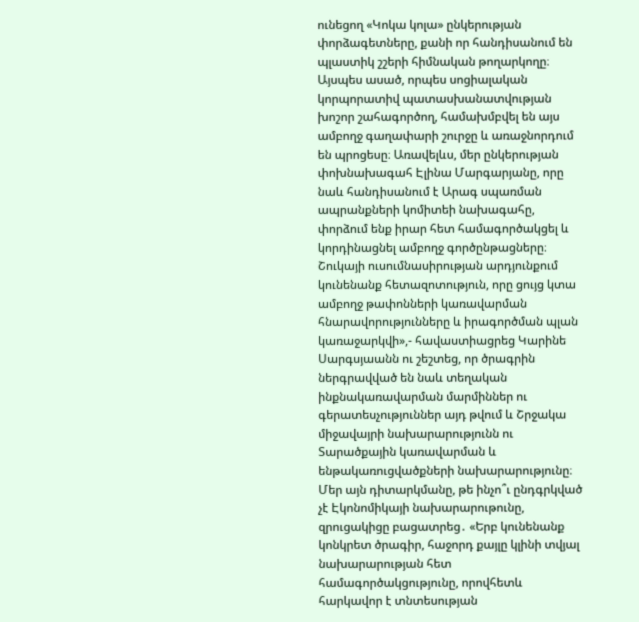ունեցող «Կոկա կոլա» ընկերության փորձագետները, քանի որ հանդիսանում են պլաստիկ շշերի հիմնական թողարկողը։ Այսպես ասած, որպես սոցիալական կորպորատիվ պատասխանատվության խոշոր շահագործող, համախմբվել են այս ամբողջ գաղափարի շուրջը և առաջնորդում են պրոցեսը։ Առավելևս, մեր ընկերության փոխնախագահ Էլինա Մարգարյանը, որը նաև հանդիսանում է Արագ սպառման ապրանքների կոմիտեի նախագահը, փորձում ենք իրար հետ համագործակցել և կորդինացնել ամբողջ գործընթացները։
Շուկայի ուսումնասիրության արդյունքում կունենանք հետազոտություն, որը ցույց կտա ամբողջ թափոնների կառավարման հնարավորությունները և իրագործման պլան կառաջարկվի»,- հավաստիացրեց Կարինե Սարգսյաանն ու շեշտեց, որ ծրագրին ներգրավված են նաև տեղական ինքնակառավարման մարմիններ ու գերատեսչություններ այդ թվում և Շրջակա միջավայրի նախարարությունն ու Տարածքային կառավարման և ենթակառուցվածքների նախարարությունը։ Մեր այն դիտարկմանը, թե ինչո՞ւ ընդգրկված չէ Էկոնոմիկայի նախարարութունը, զրուցակիցը բացատրեց․ «Երբ կունենանք կոնկրետ ծրագիր, հաջորդ քայլը կլինի տվյալ նախարարության հետ համագործակցությունը, որովհետև հարկավոր է տնտեսության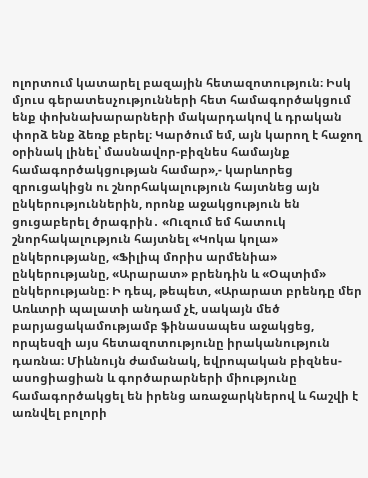ոլորտում կատարել բազային հետազոտություն։ Իսկ մյուս գերատեսչությունների հետ համագործակցում ենք փոխնախարարների մակարդակով և դրական փորձ ենք ձեռք բերել։ Կարծում եմ, այն կարող է հաջող օրինակ լինել՝ մասնավոր-բիզնես համայնք համագործակցության համար»,- կարևորեց զրուցակիցն ու շնորհակալություն հայտնեց այն ընկերություններին, որոնք աջակցություն են ցուցաբերել ծրագրին․ «Ուզում եմ հատուկ շնորհակալություն հայտնել «Կոկա կոլա» ընկերությանը, «Ֆիլիպ մորիս արմենիա» ընկերությանը, «Արարատ» բրենդին և «Օպտիմ» ընկերությանը։ Ի դեպ, թեպետ, «Արարատ բրենդը մեր Առևտրի պալատի անդամ չէ, սակայն մեծ բարյացակամությամբ ֆինասապես աջակցեց, որպեսզի այս հետազոտությունը իրականություն դառնա։ Միևնույն ժամանակ, եվրոպական բիզնես-ասոցիացիան և գործարարների միությունը համագործակցել են իրենց առաջարկներով և հաշվի է առնվել բոլորի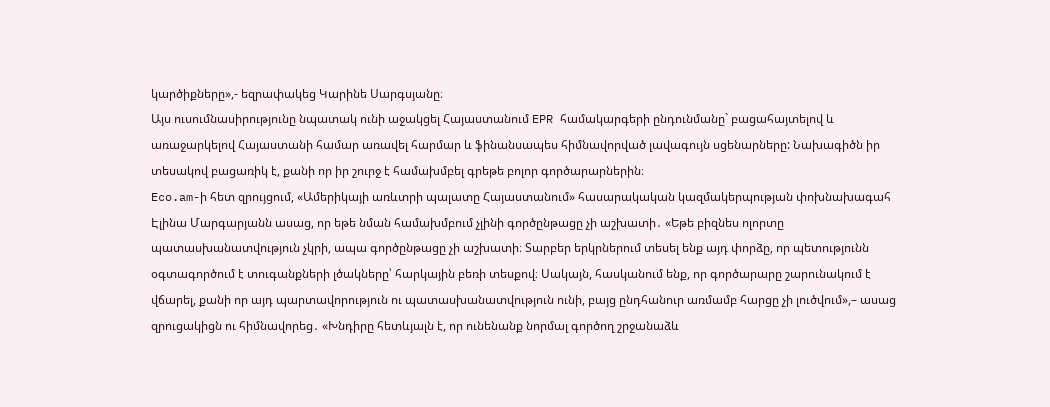կարծիքները»,- եզրափակեց Կարինե Սարգսյանը։
Այս ուսումնասիրությունը նպատակ ունի աջակցել Հայաստանում EPR համակարգերի ընդունմանը` բացահայտելով և առաջարկելով Հայաստանի համար առավել հարմար և ֆինանսապես հիմնավորված լավագույն սցենարները: Նախագիծն իր տեսակով բացառիկ է, քանի որ իր շուրջ է համախմբել գրեթե բոլոր գործարարներին։
Eco.am-ի հետ զրույցում, «Ամերիկայի առևտրի պալատը Հայաստանում» հասարակական կազմակերպության փոխնախագահ Էլինա Մարգարյանն ասաց, որ եթե նման համախմբում չլինի գործընթացը չի աշխատի․ «Եթե բիզնես ոլորտը պատասխանատվություն չկրի, ապա գործընթացը չի աշխատի։ Տարբեր երկրներում տեսել ենք այդ փորձը, որ պետությունն օգտագործում է տուգանքների լծակները՝ հարկային բեռի տեսքով։ Սակայն, հասկանում ենք, որ գործարարը շարունակում է վճարել, քանի որ այդ պարտավորություն ու պատասխանատվություն ունի, բայց ընդհանուր առմամբ հարցը չի լուծվում»,– ասաց զրուցակիցն ու հիմնավորեց․ «Խնդիրը հետևյալն է, որ ունենանք նորմալ գործող շրջանաձև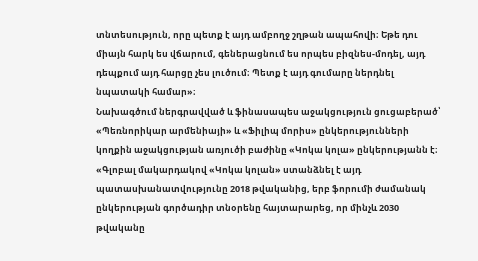տնտեսություն, որը պետք է այդ ամբողջ շղթան ապահովի։ Եթե դու միայն հարկ ես վճարում, գեներացնում ես որպես բիզնես-մոդել, այդ դեպքում այդ հարցը չես լուծում։ Պետք է այդ գումարը ներդնել նպատակի համար»։
Նախագծում ներգրավված և ֆինասապես աջակցություն ցուցաբերած՝ «Պեռնորիկար արմենիայի» և «Ֆիլիպ մորիս» ընկերությունների կողքին աջակցության առյուծի բաժինը «Կոկա կոլա» ընկերությանն է։
«Գլոբալ մակարդակով «Կոկա կոլան» ստանձնել է այդ պատասխանատվությունը 2018 թվականից, երբ ֆորումի ժամանակ ընկերության գործադիր տնօրենը հայտարարեց, որ մինչև 2030 թվականը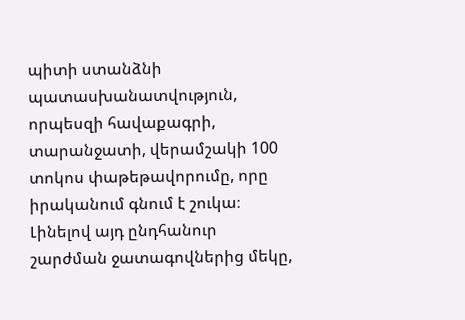պիտի ստանձնի պատասխանատվություն, որպեսզի հավաքագրի, տարանջատի, վերամշակի 100 տոկոս փաթեթավորումը, որը իրականում գնում է շուկա։ Լինելով այդ ընդհանուր շարժման ջատագովներից մեկը,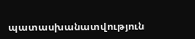պատասխանատվություն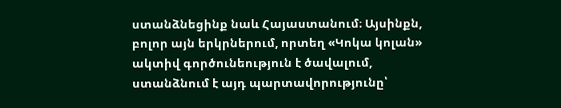ստանձնեցինք նաև Հայաստանում։ Այսինքն, բոլոր այն երկրներում, որտեղ «Կոկա կոլան» ակտիվ գործունեություն է ծավալում, ստանձնում է այդ պարտավորությունը՝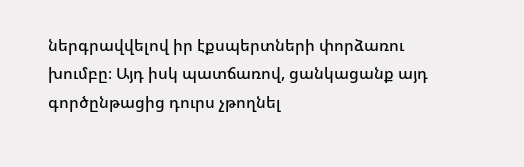ներգրավվելով իր էքսպերտների փորձառու խումբը։ Այդ իսկ պատճառով, ցանկացանք այդ գործընթացից դուրս չթողնել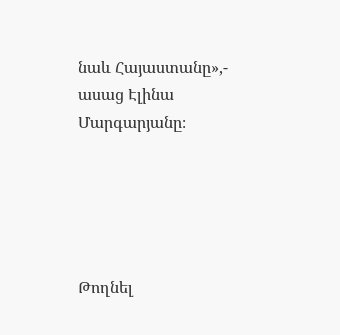նաև Հայաստանը»,- ասաց Էլինա Մարգարյանը։





Թողնել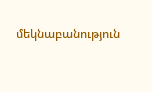մեկնաբանություն